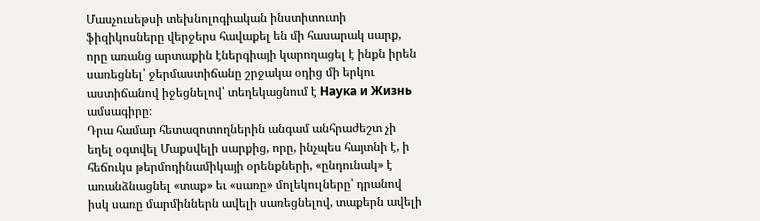Մասչուսեթսի տեխնոլոգիական ինստիտուտի ֆիզիկոսները վերջերս հավաքել են մի հասարակ սարք, որը առանց արտաքին էներգիայի կարողացել է ինքն իրեն սառեցնել՝ ջերմաստիճանը շրջակա օդից մի երկու աստիճանով իջեցնելով՝ տեղեկացնում է Наука и Жизнь ամսագիրը։
Դրա համար հետազոտողներին անգամ անհրաժեշտ չի եղել օգտվել Մաքսվելի սարքից, որը, ինչպես հայտնի է, ի հեճուկս թերմոդինամիկայի օրենքների, «ընդունակ» է առանձնացնել «տաք» եւ «սառը» մոլեկուլները՝ դրանով իսկ սառը մարմիններն ավելի սառեցնելով, տաքերն ավելի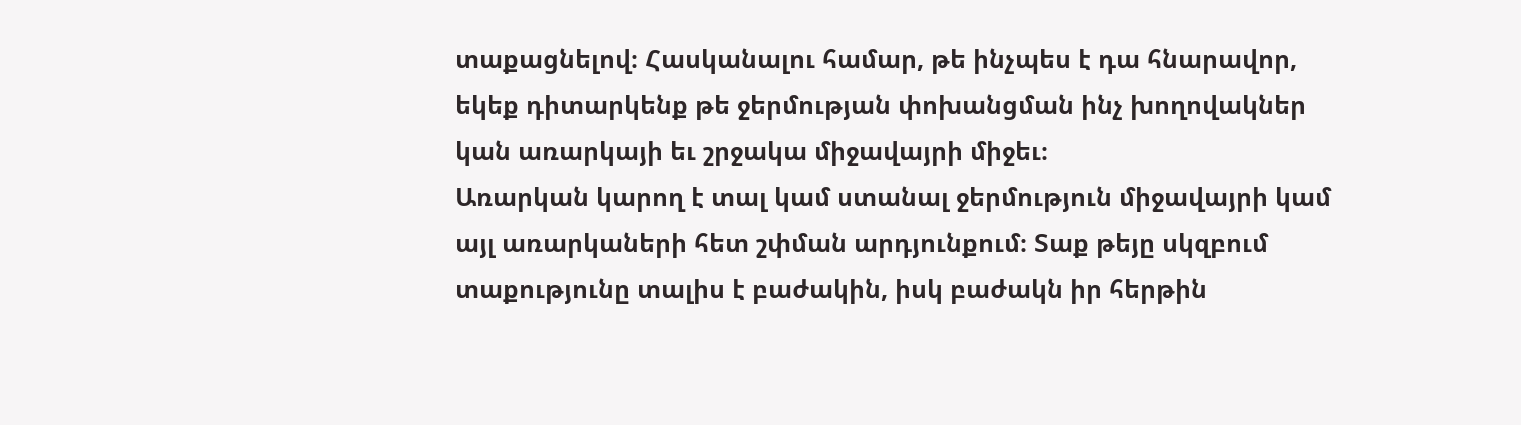տաքացնելով։ Հասկանալու համար, թե ինչպես է դա հնարավոր, եկեք դիտարկենք թե ջերմության փոխանցման ինչ խողովակներ կան առարկայի եւ շրջակա միջավայրի միջեւ։
Առարկան կարող է տալ կամ ստանալ ջերմություն միջավայրի կամ այլ առարկաների հետ շփման արդյունքում։ Տաք թեյը սկզբում տաքությունը տալիս է բաժակին, իսկ բաժակն իր հերթին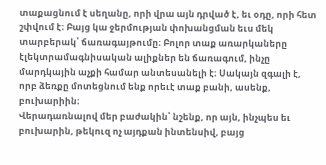տաքացնում է սեղանը, որի վրա այն դրված է, եւ օդը, որի հետ շփվում է։ Բայց կա ջերմության փոխանցման եւս մեկ տարբերակ՝ ճառագայթումը։ Բոլոր տաք առարկաները էլեկտրամագնիսական ալիքներ են ճառագում, ինչը մարդկային աչքի համար անտեսանելի է։ Սակայն զգալի է, որբ ձեռքը մոտեցնում ենք որեւէ տաք բանի, ասենք, բուխարիին։
Վերադառնալով մեր բաժակին՝ նշենք, որ այն, ինչպես եւ բուխարին, թեկուզ ոչ այդքան ինտենսիվ, բայց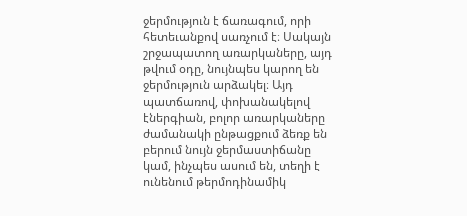ջերմություն է ճառագում, որի հետեւանքով սառչում է։ Սակայն շրջապատող առարկաները, այդ թվում օդը, նույնպես կարող են ջերմություն արձակել։ Այդ պատճառով, փոխանակելով էներգիան, բոլոր առարկաները ժամանակի ընթացքում ձեռք են բերում նույն ջերմաստիճանը կամ, ինչպես ասում են, տեղի է ունենում թերմոդինամիկ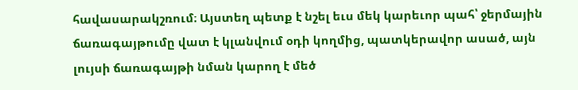հավասարակշռում։ Այստեղ պետք է նշել եւս մեկ կարեւոր պահ՝ ջերմային ճառագայթումը վատ է կլանվում օդի կողմից, պատկերավոր ասած, այն լույսի ճառագայթի նման կարող է մեծ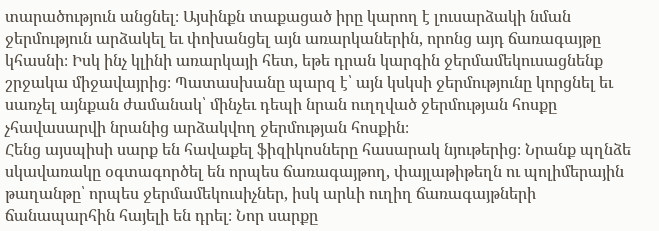տարածություն անցնել։ Այսինքն տաքացած իրը կարող է լուսարձակի նման ջերմություն արձակել եւ փոխանցել այն առարկաներին, որոնց այդ ճառագայթը կհասնի։ Իսկ ինչ կլինի առարկայի հետ, եթե դրան կարգին ջերմամեկուսացնենք շրջակա միջավայրից։ Պատասխանը պարզ է՝ այն կսկսի ջերմությունը կորցնել եւ սառչել այնքան ժամանակ՝ մինչեւ դեպի նրան ուղղված ջերմության հոսքը չհավասարվի նրանից արձակվող ջերմության հոսքին։
Հենց այսպիսի սարք են հավաքել ֆիզիկոսները հասարակ նյութերից։ Նրանք պղնձե սկավառակը օգտագործել են որպես ճառագայթող, փայլաթիթեղն ու պոլիմերային թաղանթը՝ որպես ջերմամեկուսիչներ, իսկ արևի ուղիղ ճառագայթների ճանապարհին հայելի են դրել։ Նոր սարքը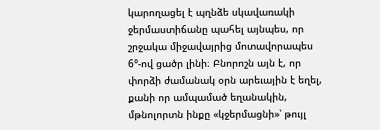կարողացել է պղնձե սկավառակի ջերմաստիճանը պահել այնպես, որ շրջակա միջավայրից մոտավորապես 6°-ով ցածր լինի։ Բնորոշն այն է, որ փորձի ժամանակ օրն արեւային է եղել, քանի որ ամպամած եղանակին, մթնոլորտն ինքը «կջերմացնի»՝ թույլ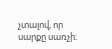չտալով, որ սարքը սառչի։